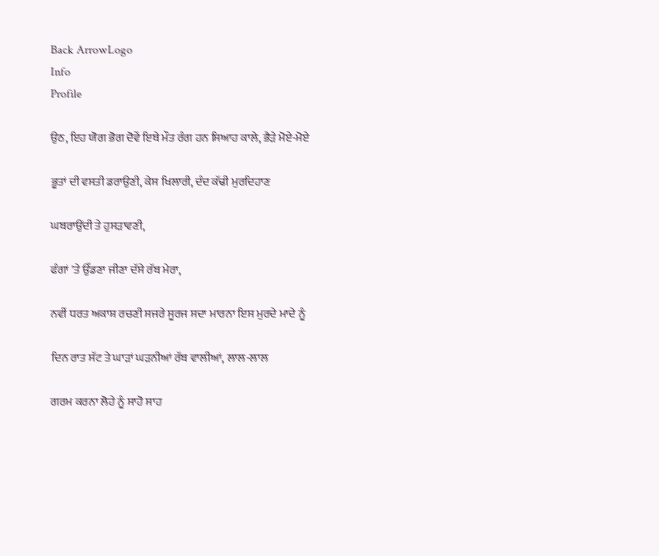Back ArrowLogo
Info
Profile

ਉਠ, ਇਹ ਯੋਗ ਭੋਗ ਦੋਵੇਂ ਇਥੇ ਮੌਤ ਰੰਗ ਹਨ ਸਿਆਹ ਕਾਲੇ, ਭੈੜੇ ਮੋਏ-ਮੋਏ

ਭੂਤਾਂ ਦੀ ਵਸਤੀ ਡਰਾਉਣੀ, ਕੇਸ ਖਿਲਾਰੀ, ਦੰਦ ਕੱਢੀ ਮੁਰਦਿਹਾਣ

ਘਬਰਾਉਂਦੀ ਤੇ ਹੁਸੜਾਵਣੀ,

ਫੰਗਾਂ 'ਤੇ ਉੱਡਣਾ ਜੀਣਾ ਦੱਸੇ ਰੱਬ ਮੇਰਾ,

ਨਵੀਂ ਧਰਤ ਅਕਾਸ਼ ਰਚਣੀ ਸਜਰੇ ਸੂਰਜ ਸਦਾ ਮਾਰਨਾ ਇਸ ਮੁਰਦੇ ਮਾਦੇ ਨੂੰ

ਦਿਨ ਰਾਤ ਸੱਟ ਤੇ ਘਾੜਾਂ ਘੜਨੀਆਂ ਰੱਬ ਵਾਲੀਆਂ, ਲਾਲ-ਲਾਲ

ਗਰਮ ਕਰਨਾ ਲੋਹੇ ਨੂੰ ਸਾਹੋ ਸਾਹ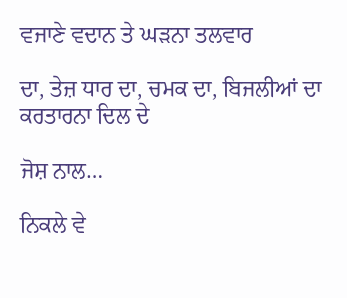ਵਜਾਣੇ ਵਦਾਨ ਤੇ ਘੜਨਾ ਤਲਵਾਰ

ਦਾ, ਤੇਜ਼ ਧਾਰ ਦਾ, ਚਮਕ ਦਾ, ਬਿਜਲੀਆਂ ਦਾ ਕਰਤਾਰਨਾ ਦਿਲ ਦੇ

ਜੋਸ਼ ਨਾਲ…

ਨਿਕਲੇ ਵੇ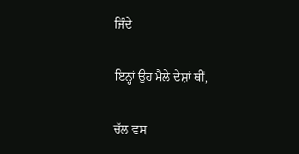ਜਿੰਦੇ

ਇਨ੍ਹਾਂ ਉਹ ਮੈਲੇ ਦੇਸ਼ਾਂ ਥੀਂ,

ਚੱਲ ਵਸ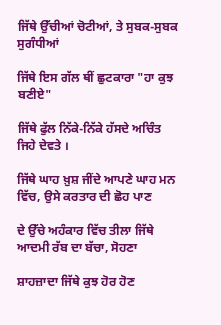ਜਿੱਥੇ ਉੱਚੀਆਂ ਚੋਟੀਆਂ, ਤੇ ਸੁਬਕ-ਸੁਬਕ ਸੁਗੰਧੀਆਂ

ਜਿੱਥੇ ਇਸ ਗੱਲ ਥੀਂ ਛੁਟਕਾਰਾ "ਹਾ ਕੁਝ ਬਣੀਏ"

ਜਿੱਥੇ ਫੁੱਲ ਨਿੱਕੇ-ਨਿੱਕੇ ਹੱਸਦੇ ਅਚਿੰਤ ਜਿਹੇ ਦੇਵਤੇ ।

ਜਿੱਥੇ ਘਾਹ ਖ਼ੁਸ਼ ਜੀਂਦੇ ਆਪਣੇ ਘਾਹ ਮਨ ਵਿੱਚ, ਉਸੇ ਕਰਤਾਰ ਦੀ ਛੋਹ ਪਾਣ

ਦੇ ਉੱਚੇ ਅਹੰਕਾਰ ਵਿੱਚ ਤੀਲਾ ਜਿੱਥੇ ਆਦਮੀ ਰੱਬ ਦਾ ਬੱਚਾ, ਸੋਹਣਾ

ਸ਼ਾਹਜ਼ਾਦਾ ਜਿੱਥੇ ਕੁਝ ਹੋਰ ਹੋਣ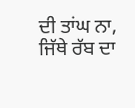ਦੀ ਤਾਂਘ ਨਾ, ਜਿੱਥੇ ਰੱਬ ਦਾ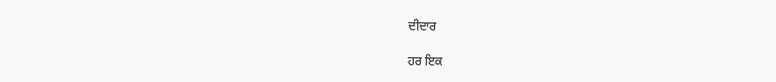ਦੀਦਾਰ

ਹਰ ਇਕ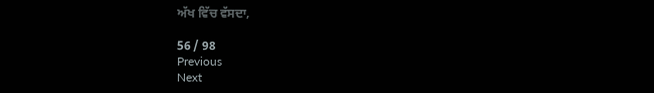ਅੱਖ ਵਿੱਚ ਵੱਸਦਾ,

56 / 98
Previous
Next